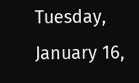Tuesday, January 16,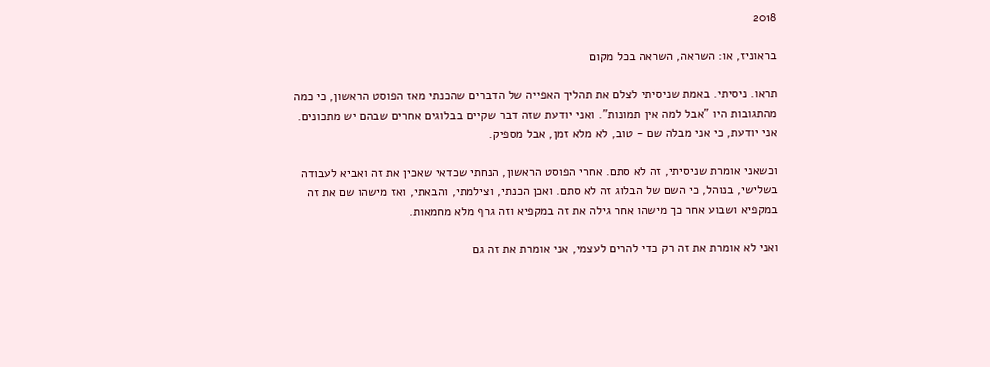2018

בראוניז, או: השראה, השראה בכל מקום

תראו. ניסיתי. באמת שניסיתי לצלם את תהליך האפייה של הדברים שהכנתי מאז הפוסט הראשון, כי כמה מהתגובות היו "אבל למה אין תמונות". ואני יודעת שזה דבר שקיים בבלוגים אחרים שבהם יש מתכונים. אני יודעת, כי אני מבלה שם - טוב, לא מלא זמן, אבל מספיק.

וכשאני אומרת שניסיתי, זה לא סתם. אחרי הפוסט הראשון, הנחתי שכדאי שאכין את זה ואביא לעבודה בשלישי, בנוהל, כי השם של הבלוג זה לא סתם. ואכן הכנתי, וצילמתי, והבאתי, ואז מישהו שם את זה במקפיא ושבוע אחר כך מישהו אחר גילה את זה במקפיא וזה גרף מלא מחמאות.

ואני לא אומרת את זה רק כדי להרים לעצמי, אני אומרת את זה גם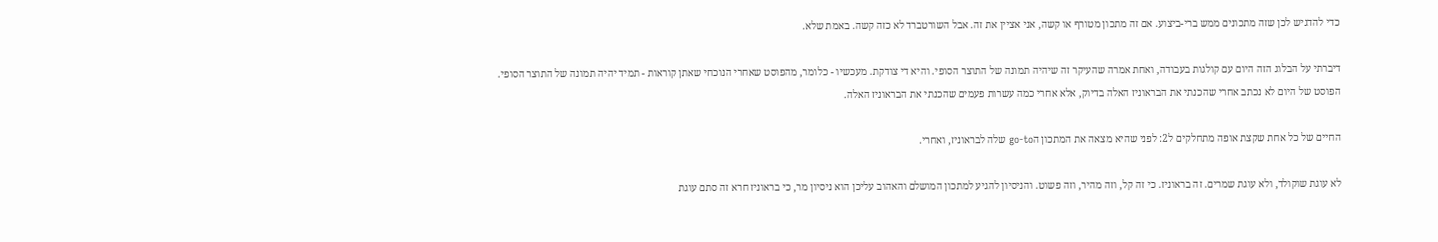כדי להדגיש לכן שזה מתכונים ממש ברי-ביצוע. אם זה מתכון מטורף או קשה, אני אציין את זה. אבל השורטברד לא כזה קשה. באמת שלא.

דיברתי על הבלוג הזה היום עם קולגות בעבודה, ואחת אמרה שהעיקר זה שיהיה תמונה של התוצר הסופי. והיא די צודקת. מעכשיו - כלומר, מהפוסט שאחרי הנוכחי שאתן קוראות - תמיד יהיה תמונה של התוצר הסופי. הפוסט של היום לא נכתב אחרי שהכנתי את הבראוניז האלה בדיוק, אלא אחרי כמה עשרות פעמים שהכנתי את הבראוניז האלה.

החיים של כל אחת שקצת אופה מתחלקים ל2: לפני שהיא מצאה את המתכון הgo-to שלה לבראוניז, ואחרי.

לא עוגת שוקולד, ולא עוגת שמרים. זה בראוניז. כי זה קל, וזה מהיר, וזה פשוט. והניסיון להגיע למתכון המושלם והאהוב עליכן הוא ניסיון מר, כי בראוניז חרא זה סתם עוגת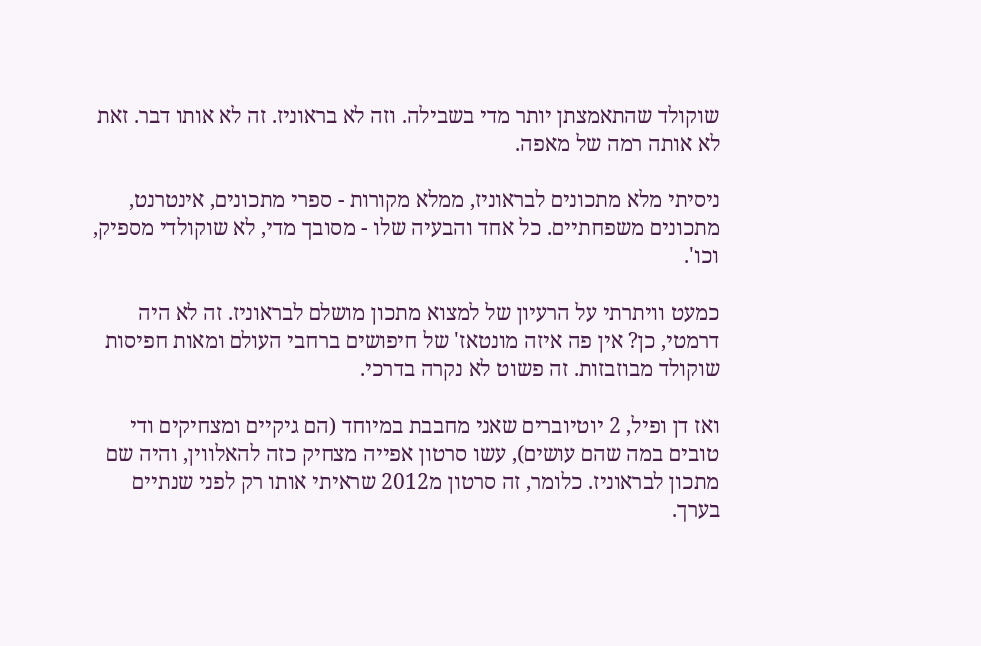שוקולד שהתאמצתן יותר מדי בשבילה. וזה לא בראוניז. זה לא אותו דבר. זאת לא אותה רמה של מאפה.

ניסיתי מלא מתכונים לבראוניז, ממלא מקורות - ספרי מתכונים, אינטרנט, מתכונים משפחתיים. כל אחד והבעיה שלו - מסובך מדי, לא שוקולדי מספיק, וכו'.

כמעט וויתרתי על הרעיון של למצוא מתכון מושלם לבראוניז. זה לא היה דרמטי, כן? אין פה איזה מונטאז' של חיפושים ברחבי העולם ומאות חפיסות שוקולד מבוזבזות. זה פשוט לא נקרה בדרכי.

ואז דן ופיל, 2 יוטיוברים שאני מחבבת במיוחד (הם גיקיים ומצחיקים ודי טובים במה שהם עושים), עשו סרטון אפייה מצחיק כזה להאלווין, והיה שם מתכון לבראוניז. כלומר, זה סרטון מ2012 שראיתי אותו רק לפני שנתיים בערך.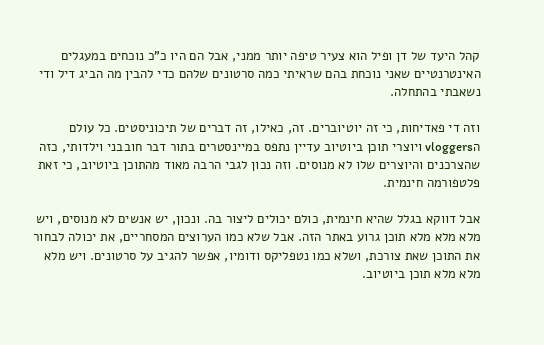קהל היעד של דן ופיל הוא צעיר טיפה יותר ממני, אבל הם היו כ"כ נוכחים במעגלים האינטרנטיים שאני נוכחת בהם שראיתי כמה סרטונים שלהם כדי להבין מה הביג דיל ודי נשאבתי בהתחלה.

וזה די פאדיחות, כי זה יוטיוברים. זה, כאילו, זה דברים של תיכוניסטים. כל עולם הvloggers ויוצרי תוכן ביוטיוב עדיין נתפס במיינסטרים בתור דבר חובבני וילדותי, כזה שהצרכנים והיוצרים שלו לא מנוסים. וזה נכון לגבי הרבה מאוד מהתוכן ביוטיוב, כי זאת פלטפורמה חינמית.

אבל דווקא בגלל שהיא חינמית, כולם יכולים ליצור בה. ונכון, יש אנשים לא מנוסים, ויש מלא מלא מלא תוכן גרוע באתר הזה. אבל שלא כמו הערוצים המסחריים, את יכולה לבחור את התוכן שאת צורכת, ושלא כמו נטפליקס ודומיו, אפשר להגיב על סרטונים. ויש מלא מלא מלא תוכן ביוטיוב.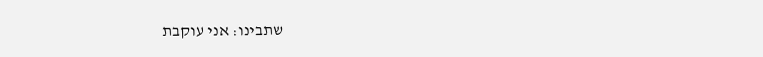שתבינו: אני עוקבת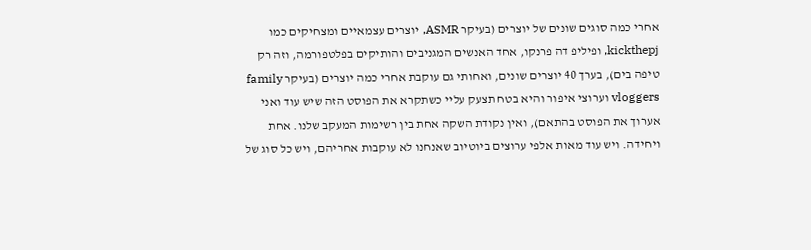אחרי כמה סוגים שונים של יוצרים (בעיקר ASMR, יוצרים עצמאיים ומצחיקים כמו kickthepj, ופיליפ דה פרנקו, אחד האנשים המגניבים והותיקים בפלטפורמה, וזה רק טיפה בים), בערך 40 יוצרים שונים, ואחותי גם עוקבת אחרי כמה יוצרים (בעיקר family vloggers וערוצי איפור והיא בטח תצעק עליי כשתקרא את הפוסט הזה שיש עוד ואני אערוך את הפוסט בהתאם), ואין נקודת השקה אחת בין רשימות המעקב שלנו. אחת ויחידה. ויש עוד מאות אלפי ערוצים ביוטיוב שאנחנו לא עוקבות אחריהם, ויש כל סוג של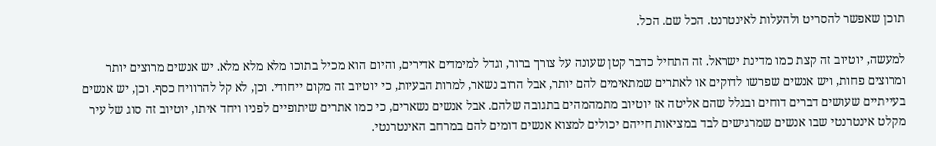תוכן שאפשר להסריט ולהעלות לאינטרנט. הכל שם. הכל.

למעשה, יוטיוב זה קצת כמו מדינת ישראל. זה התחיל כדבר קטן שעונה על צורך ברור, וגדל למימדים אדירים, והיום הוא מכיל בתוכו מלא מלא מלא. יש אנשים מרוצים יותר ומרוצים פחות, ויש אנשים שפרשו לדוקים או לאתרים שמתאימים להם יותר, אבל הרוב נשאר, למרות הבעיות, כי יוטיוב זה מקום ייחודי. וכן, לא קל להרוויח כסף. וכן, יש אנשים בעייתיים שעושים דברים דוחים ובגלל שהם אליטה אז יוטיוב מתמהמהים בתגובה שלהם. אבל אנשים נשארים, כי כמו אתרים שיתופיים לפניו ויחד איתו, יוטיוב זה סוג של עיר מקלט אינטרנטי שבו אנשים שמרגישים לבד במציאות חייהם יכולים למצוא אנשים דומים להם במרחב האינטרנטי.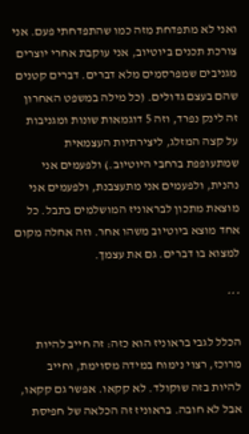ואני לא מתפדחת מזה כמו שהתפדחתי פעם. אני צורכת תכנים ביוטיוב, אני עוקבת אחרי יוצרים מגניבים שמפרסמים מלא דברים. דברים קטנים שהם בעצם גדולים. (כל מילה במשפט האחרון זה לינק נפרד, וזה 5 דוגמאות שונות ומגניבות על קצה המזלג, ליצירתיות העצמאית שמתעופפת ברחבי היוטיוב.) ולפעמים אני נהנית, ולפעמים אני מתעצבנת, ולפעמים אני מוצאת מתכון לבראוניז המושלמים בתבל. כל אחד מוצא ביוטיוב משהו אחר. וזה אחלה מקום למצוא בו דברים. גם את עצמך.

***

הכלל לגבי בראוניז הוא כזה: זה חייב להיות מרוכז, רצוי נימוח במידה מסוימת, וחייב להיות בזה שוקולד. לא קקאו. אפשר גם קקאו, אבל לא חובה. בראוניז זה הכלאה של חפיסת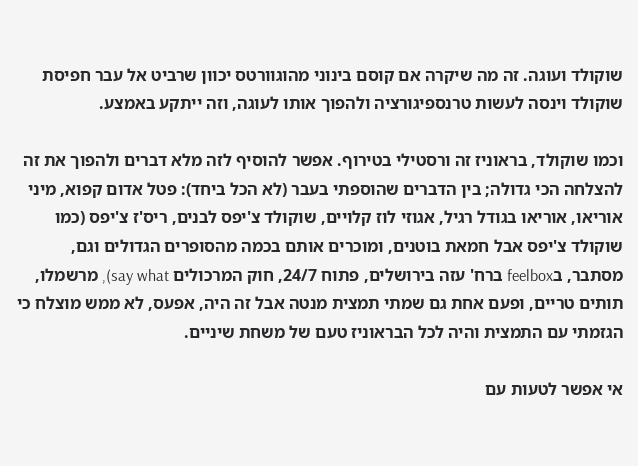שוקולד ועוגה. זה מה שיקרה אם קוסם בינוני מהוגוורטס יכוון שרביט אל עבר חפיסת שוקולד וינסה לעשות טרנספיגורציה ולהפוך אותו לעוגה, וזה ייתקע באמצע.

וכמו שוקולד, בראוניז זה ורסטילי בטירוף. אפשר להוסיף לזה מלא דברים ולהפוך את זה להצלחה הכי גדולה; בין הדברים שהוספתי בעבר (לא הכל ביחד): פטל אדום קפוא, מיני אוריאו, אוריאו בגודל רגיל, אגוזי לוז קלויים, שוקולד צ'יפס לבנים, ריס'ז צ'יפס (כמו שוקולד צ'יפס אבל חמאת בוטנים, ומוכרים אותם בכמה מהסופרים הגדולים וגם, מסתבר, בfeelbox ברח' עזה בירושלים, פתוח 24/7, חוק המרכולים say what), מרשמלו, תותים טריים, ופעם אחת גם שמתי תמצית מנטה אבל זה היה, אפעס, לא ממש מוצלח כי הגזמתי עם התמצית והיה לכל הבראוניז טעם של משחת שיניים.

אי אפשר לטעות עם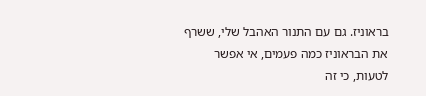בראוניז. גם עם התנור האהבל שלי, ששרף את הבראוניז כמה פעמים, אי אפשר לטעות, כי זה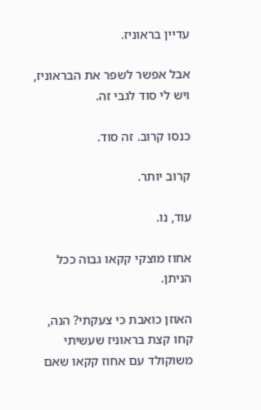עדיין בראוניז.

אבל אפשר לשפר את הבראוניז, ויש לי סוד לגבי זה.

כנסו קרוב. זה סוד.

קרוב יותר.

עוד, נו.

אחוז מוצקי קקאו גבוה ככל הניתן.

האוזן כואבת כי צעקתי? הנה, קחו קצת בראוניז שעשיתי משוקולד עם אחוז קקאו שאם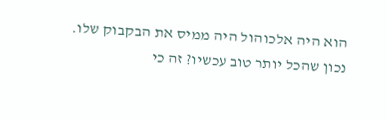הוא היה אלכוהול היה ממיס את הבקבוק שלו. נכון שהכל יותר טוב עכשיו? זה כי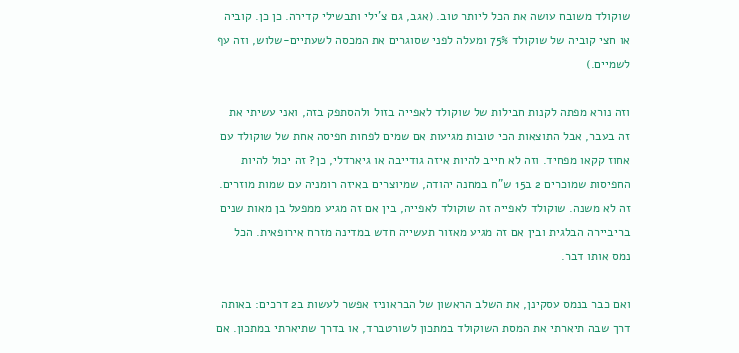שוקולד משובח עושה את הכל ליותר טוב. (אגב, גם צ'ילי ותבשילי קדירה. כן כן. קוביה או חצי קוביה של שוקולד 75% ומעלה לפני שסוגרים את המכסה לשעתיים-שלוש, וזה עף לשמיים.)

וזה נורא מפתה לקנות חבילות של שוקולד לאפייה בזול ולהסתפק בזה, ואני עשיתי את זה בעבר, אבל התוצאות הכי טובות מגיעות אם שמים לפחות חפיסה אחת של שוקולד עם אחוז קקאו מפחיד. וזה לא חייב להיות איזה גודייבה או גיארדלי, כן? זה יכול להיות החפיסות שמוכרים 2 ב15 ש"ח במחנה יהודה, שמיוצרים באיזה רומניה עם שמות מוזרים. זה לא משנה. שוקולד לאפייה זה שוקולד לאפייה, בין אם זה מגיע ממפעל בן מאות שנים בריביירה הבלגית ובין אם זה מגיע מאזור תעשייה חדש במדינה מזרח אירופאית. הכל נמס אותו דבר.

ואם כבר בנמס עסקינן, את השלב הראשון של הבראוניז אפשר לעשות ב2 דרכים: באותה דרך שבה תיארתי את המסת השוקולד במתכון לשורטברד, או בדרך שתיארתי במתכון. אם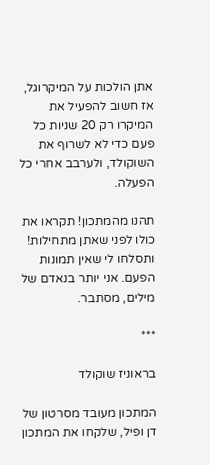אתן הולכות על המיקרוגל, אז חשוב להפעיל את המיקרו רק 20 שניות כל פעם כדי לא לשרוף את השוקולד, ולערבב אחרי כל הפעלה.

תהנו מהמתכון! תקראו את כולו לפני שאתן מתחילות! ותסלחו לי שאין תמונות הפעם. אני יותר בנאדם של מילים, מסתבר.

***

בראוניז שוקולד

המתכון מעובד מסרטון של דן ופיל, שלקחו את המתכון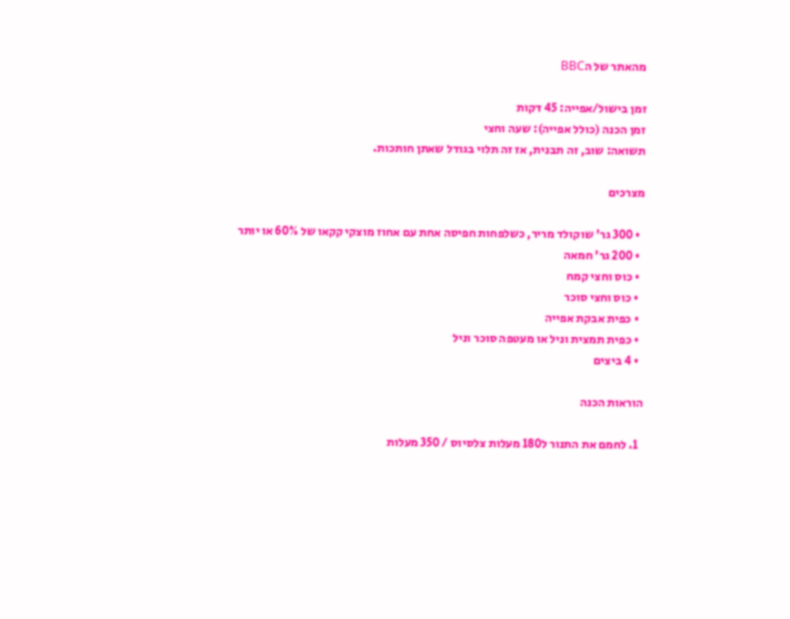מהאתר של הBBC

זמן בישול/אפייה: 45 דקות
זמן הכנה (כולל אפייה): שעה וחצי
תשואה: שוב, זה תבנית, אז זה תלוי בגודל שאתן חותכות.

מצרכים

  • 300 גר' שוקולד מריר, כשלפחות חפיסה אחת עם אחוז מוצקי קקאו של 60% או יותר
  • 200 גר' חמאה
  • כוס וחצי קמח
  • כוס וחצי סוכר
  • כפית אבקת אפייה
  • כפית תמצית וניל או מעטפה סוכר וניל
  • 4 ביצים

הוראות הכנה

  1. לחמם את התנור ל180 מעלות צלסיוס / 350 מעלות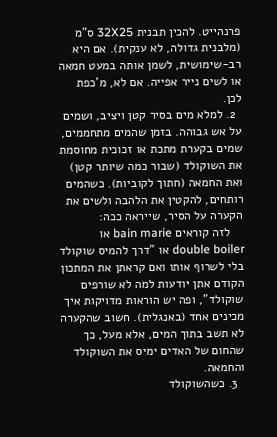פרנהייט. להכין תבנית 32X25 ס"מ (מלבנית גדולה, לא ענקית). אם היא רב-שימושית, לשמן אותה במעט חמאה או לשים נייר אפייה. אם לא, מ'כפת לכן.
  2. למלא מים בסיר קטן ויציב, ושמים על אש גבוהה. בזמן שהמים מתחממים, שמים בקערת מתכת או זכוכית מחוסמת את השוקולד (שבור כמה שיותר קטן) ואת החמאה (חתוך לקוביות). כשהמים רותחים, להקטין את הלהבה ולשים את הקערה על הסיר, שייראה ככה:
    לזה קוראים bain marie או double boiler או "דרך להמיס שוקולד בלי לשרוף אותו ואם קראתן את המתכון הקודם אתן יודעות למה לא שורפים שוקולד", ופה יש הוראות מדויקות איך מכינים אחד (באנגלית). חשוב שהקערה לא תשב בתוך המים, אלא מעל, כך שהחום של האדים ימיס את השוקולד והחמאה.
  3. כשהשוקולד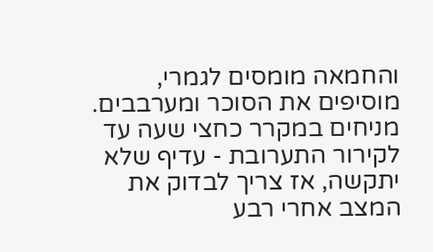והחמאה מומסים לגמרי, מוסיפים את הסוכר ומערבבים. מניחים במקרר כחצי שעה עד לקירור התערובת - עדיף שלא יתקשה, אז צריך לבדוק את המצב אחרי רבע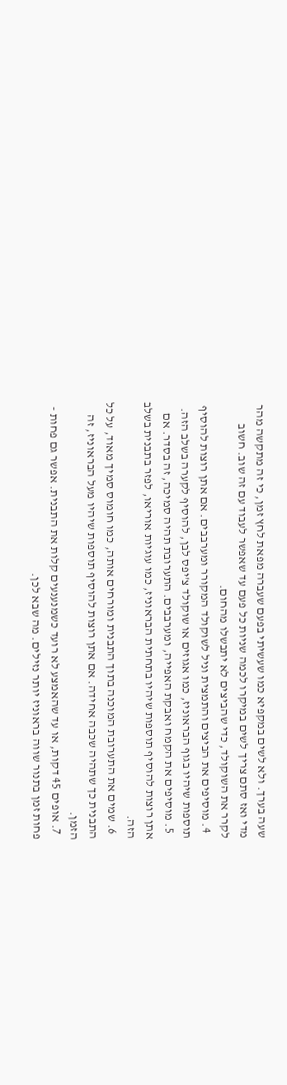שעה בערך. ולא לשים במקפיא כמו שעשיתי בפעם שעברה מפאת לחץ זמן, כי זה מתקשה מהר מדי ואז סתם צריך לשים במיקרו לכמה שניות כל פעם עד שאפשר לעבוד עם זה שוב. חשוב לקרר את השוקולד, כדי שהביצים לא יתבשלו מהחום.
  4. מוסיפים את הביצים והתמצית וניל לשוקולד המקורר ומערבבים. אם אתן רוצות להוסיף תוספות שיהיו בגוף הבראוניז, כמו אגוזים או שוקולד צ'יפס לבן, להוסיף לקערה בשלב הזה.
  5. מוסיפים את הקמח ואבקת האפייה, ומערבבים. התערובת תהיה סמיכה, זה בסדר. אם אתן רוצות להוסיף תוספות שיהיו בתחתית הבראוניז, כמו עוגיות אוריאו, לפזר בתבנית בשלב הזה.
  6. שמים את התערובת המוכנה בתוך התבנית ומורחים אותה, כמו חומוס סמיך מאוד, על כל התבנית כך שתהיה שכבה אחידה. אם אתן רוצות להוסיף תוספות שיהיו מעל הבראוניז, זה הזמן.
  7. אופים 45 דקות, או עד שהאמצע לא רועד כשמנענעים קלות את התבנית. אפשר גם פחות - פחות זמן בתנור שווה בראוניז יותר נזילים. מה שבא לכן.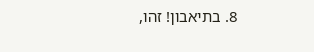8. בתיאבון! זהו,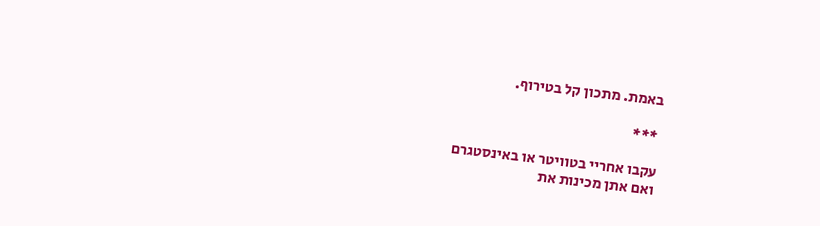באמת. מתכון קל בטירוף.

 ***

עקבו אחריי בטוויטר או באינסטגרם
ואם אתן מכינות את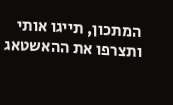המתכון, תייגו אותי ותצרפו את ההאשטאג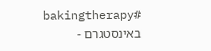#bakingtherapy באינסטגרם -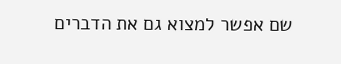שם אפשר למצוא גם את הדברים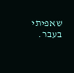שאפיתי בעבר.